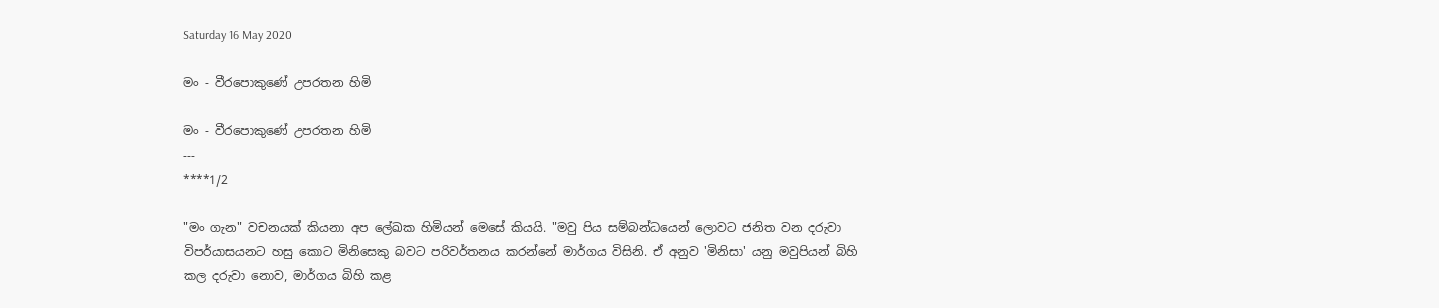Saturday 16 May 2020

මං - වීරපොකුණේ උපරතන හිමි

මං - වීරපොකුණේ උපරතන හිමි
---
****1/2

"මං ගැන" වචනයක් කියනා අප ලේඛක හිමියන් මෙසේ කියයි. "මවු පිය සම්බන්ධයෙන් ලොවට ජනිත වන දරුවා විපර්යාසයනට හසු කොට මිනිසෙකු බවට පරිවර්තනය කරන්නේ මාර්ගය විසිනි. ඒ අනුව 'මිනිසා' යනු මවුපියන් බිහි කල දරුවා නොව, මාර්ගය බිහි කළ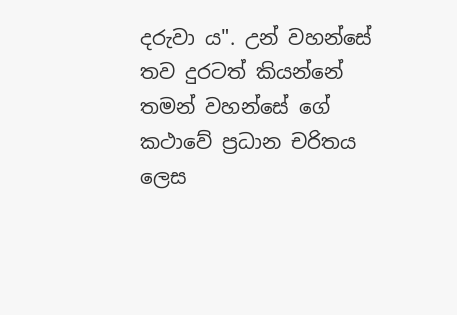දරුවා ය". උන් වහන්සේ තව දුරටත් කියන්නේ තමන් වහන්සේ ගේ කථාවේ ප්‍රධාන චරිතය ලෙස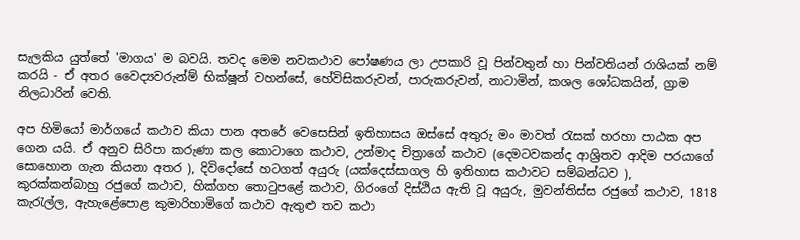සැලකිය යුත්තේ 'මාගය' ම බවයි. තවද මෙම නවකථාව පෝෂණය ලා උපකාරි වූ පින්වතුන් හා පින්වතියන් රාශියක් නම් කරයි - ඒ අතර වෛද්‍යවරුන්ම් භික්ෂූන් වහන්සේ, හේවිසිකරුවන්, පාරුකරුවන්, නාටාමින්, කශල ශෝධකයින්, ග්‍රාම නිලධාරින් වෙති.

අප හිමියෝ මාර්ගයේ කථාව කියා පාන අතරේ වෙසෙසින් ඉතිහාසය ඔස්සේ අතුරු මං මාවත් රැසක් හරහා පාඨක අප ගෙන යයි. ඒ අනුව සිරිපා කරුණා කල කොටාගෙ කථාව, උන්මාද චිත්‍රාගේ කථාව (දෙමටවකන්ද ආශ්‍රිතව ආදිම පරයාගේ සොහොන ගැන කියනා අතර ), දිවිදෝසේ හටගත් අයුරු (යක්දෙස්සාගල හි ඉතිහාස කථාවට සම්බන්ධව ), කුරක්කන්බාහු රජුගේ කථාව, හික්ගහ තොටුපළේ කථාව, ගිරංගේ දිස්ඨිය ඇති වූ අයුරු, මුවන්තිස්ස රජුගේ කථාව, 1818 කැරැල්ල, ඇහැළේපොළ කුමාරිහාමිගේ කථාව ඇතුළු තව කථා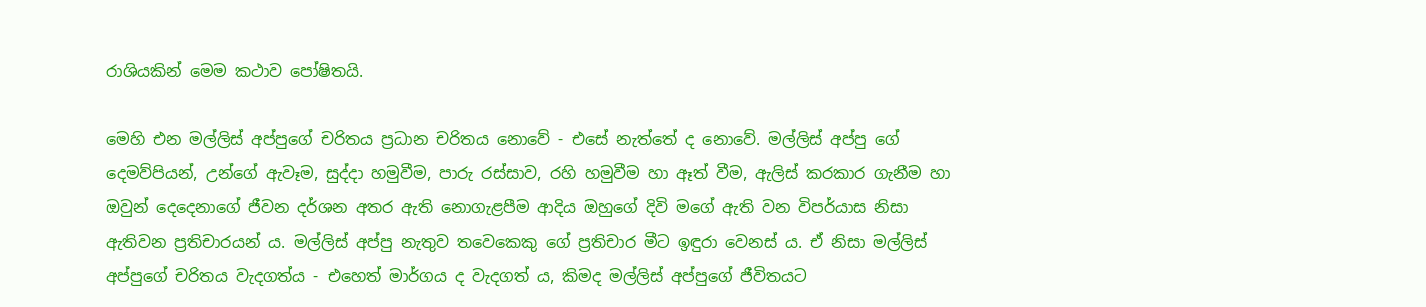රාශියකින් මෙම කථාව පෝෂිතයි.

මෙහි එන මල්ලිස් අප්පුගේ චරිතය ප්‍රධාන චරිතය නොවේ - එසේ නැත්තේ ද නොවේ. මල්ලිස් අප්පු ගේ දෙමව්පියන්, උන්ගේ ඇවෑම, සුද්දා හමුවීම, පාරු රස්සාව, රහි හමුවීම හා ඈත් වීම, ඇලිස් කරකාර ගැනීම හා ඔවුන් දෙදෙනාගේ ජීවන දර්ශන අතර ඇති නොගැළපීම ආදිය ඔහුගේ දිවි මගේ ඇති වන විපර්යාස නිසා ඇතිවන ප්‍රතිචාරයන් ය. මල්ලිස් අප්පු නැතුව තවෙකෙකු ගේ ප්‍රතිචාර මීට ඉඳුරා වෙනස් ය. ඒ නිසා මල්ලිස් අප්පුගේ චරිතය වැදගත්ය - එහෙත් මාර්ගය ද වැදගත් ය, කිමද මල්ලිස් අප්පුගේ ජීවිතයට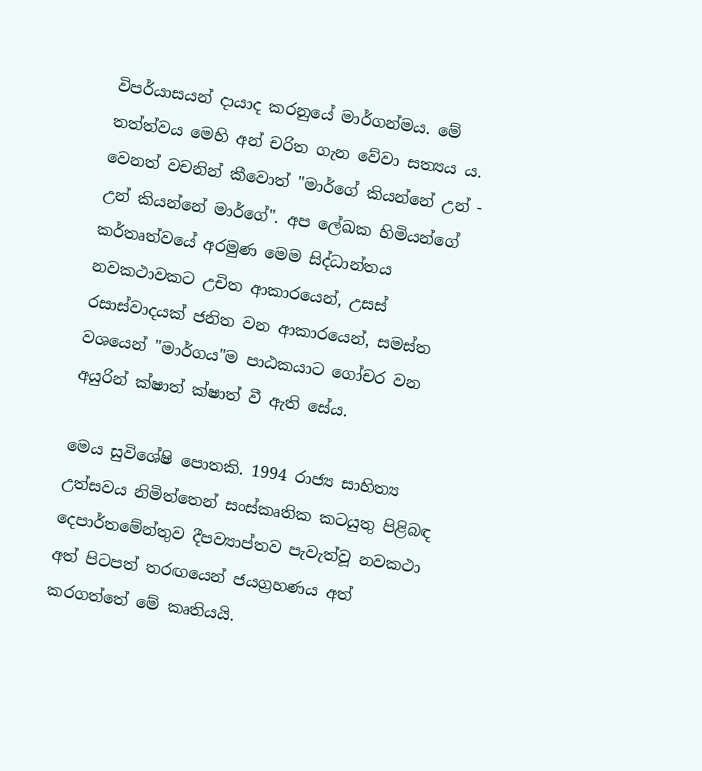විපර්යාසයන් දායාද කරනුයේ මාර්ගන්මය. මේ තත්ත්වය මෙහි අන් චරිත ගැන වේවා සත්‍යය ය. වෙනත් වචනින් කීවොත් "මාර්ගේ කියන්නේ උන් - උන් කියන්නේ මාර්ගේ". අප ලේඛක හිමියන්ගේ කර්තෘත්වයේ අරමුණ මෙම සිද්ධාන්තය නවකථාවකට උචිත ආකාරයෙන්, උසස් රසාස්වාදයක් ජනිත වන ආකාරයෙන්, සමස්ත වශයෙන් "මාර්ගය"ම පාඨකයාට ගෝචර වන අයුරින් ක්ෂාත් ක්ෂාත් වී ඇති සේය.

මෙය සුවිශේෂි පොතකි. 1994 රාජ්‍ය සාහිත්‍ය උත්සවය නිමිත්තෙන් සංස්කෘතික කටයුතු පිළිබඳ දෙපාර්තමේන්තුව දීපව්‍යාප්තව පැවැත්වූ නවකථා අත් පිටපත් තරඟයෙන් ජයග්‍රහණය අත් කරගත්තේ මේ කෘතියයි.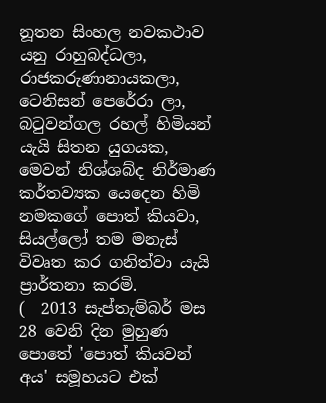නූතන සිංහල නවකථාව යනු රාහුබද්ධලා, රාජකරුණානායකලා, ටෙනිසන් පෙරේරා ලා, බටුවන්ගල රහල් හිමියන් යැයි සිතන යුගයක, මෙවන් නිශ්ශබ්ද නිර්මාණ කර්තව්‍යක යෙදෙන හිමි නමකගේ පොත් කියවා, සියල්ලෝ තම මනැස් විවෘත කර ගනිත්වා යැයි ප්‍රාර්තනා කරමි.
(  2013 සැප්තැම්බර් මස 28 වෙනි දින මුහුණ පොතේ 'පොත් කියවන් අය' සමූහයට එක්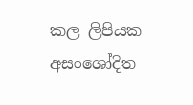කල ලිපියක අසංශෝදිත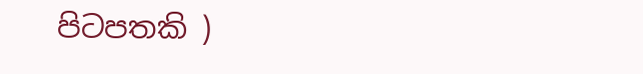පිටපතකි )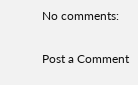No comments:

Post a Comment